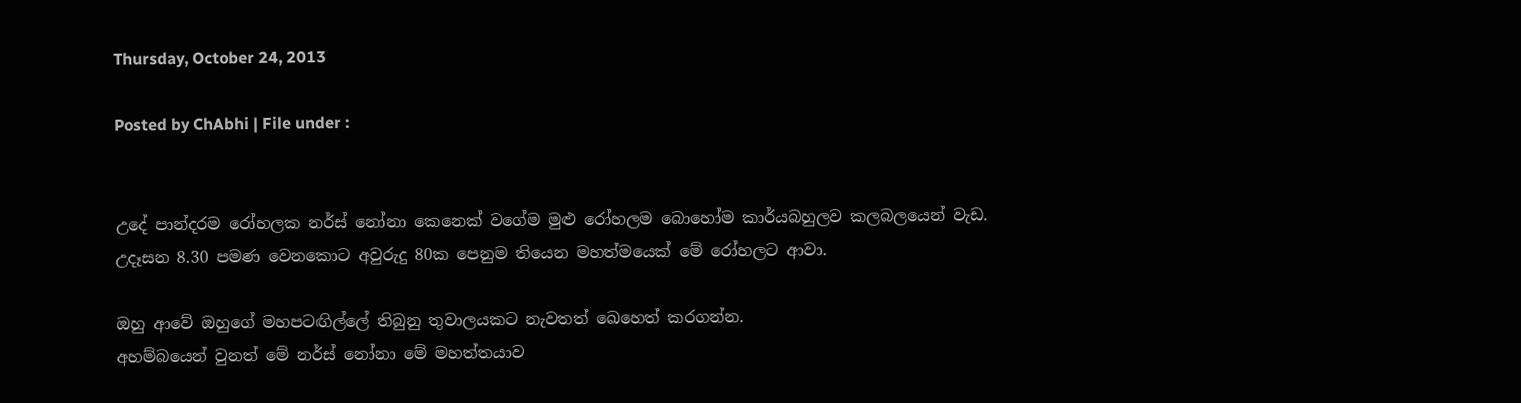Thursday, October 24, 2013

Posted by ChAbhi | File under :


උදේ පාන්දරම රෝහලක නර්ස් නෝනා කෙනෙක් වගේම මුළු රෝහලම බොහෝම කාර්යබහුලව කලබලයෙන් වැඩ.
උදෑසන 8.30 පමණ වෙනකොට අවුරුදු 80ක පෙනුම තියෙන මහත්මයෙක් මේ රෝහලට ආවා.

ඔහු ආවේ ඔහුගේ මහපටඟිල්ලේ තිබුනු තුවාලයකට නැවතත් ඛෙහෙත් කරගන්න.
අහම්බයෙන් වුනත් මේ නර්ස් නෝනා මේ මහත්තයාව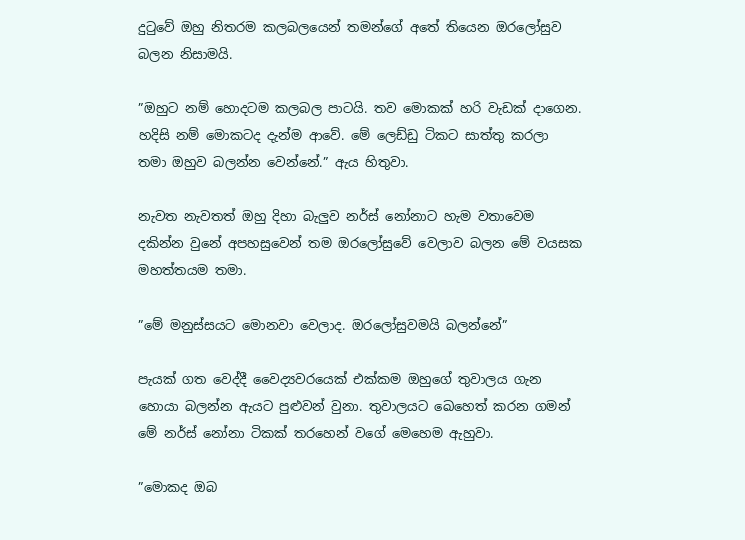දුටුවේ ඔහු නිතරම කලබලයෙන් තමන්ගේ අතේ තියෙන ඔරලෝසුව බලන නිසාමයි.

”ඔහුට නම් හොදටම කලබල පාටයි. තව මොකක් හරි වැඩක් දාගෙන. හදිසි නම් මොකටද දැන්ම ආවේ. මේ ලෙඩ්ඩු ටිකට සාත්තු කරලා තමා ඔහුව බලන්න වෙන්නේ.” ඇය හිතුවා.

නැවත නැවතත් ඔහු දිහා බැලුව නර්ස් නෝනාට හැම වතාවෙම දකින්න වුනේ අපහසුවෙන් තම ඔරලෝසුවේ වෙලාව බලන මේ වයසක මහත්තයම තමා.

”මේ මනුස්සයට මොනවා වෙලාද. ඔරලෝසුවමයි බලන්නේ”

පැයක් ගත වෙද්දී වෛද්‍යවරයෙක් එක්කම ඔහුගේ තුවාලය ගැන හොයා බලන්න ඇයට පුළුවන් වුනා. තුවාලයට ඛෙහෙත් කරන ගමන් මේ නර්ස් නෝනා ටිකක් තරහෙන් වගේ මෙහෙම ඇහුවා.

”මොකද ඔබ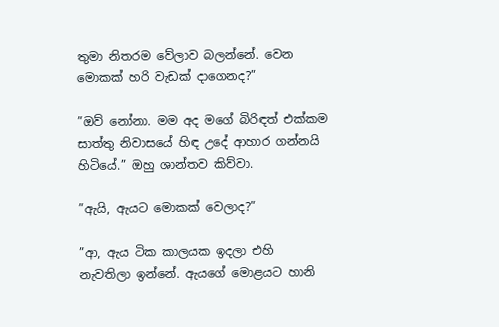තුමා නිතරම වේලාව බලන්නේ. වෙන මොකක් හරි වැඩක් දාගෙනද?”

”ඔව් නෝනා. මම අද මගේ බිරිඳත් එක්කම සාත්තු නිවාසයේ හිඳ උදේ ආහාර ගන්නයි හිටියේ.” ඔහු ශාන්තව කිව්වා.

”ඇයි, ඇයට මොකක් වෙලාද?”

”ආ, ඇය ටික කාලයක ඉදලා එහි නැවතිලා ඉන්නේ. ඇයගේ මොළයට හානි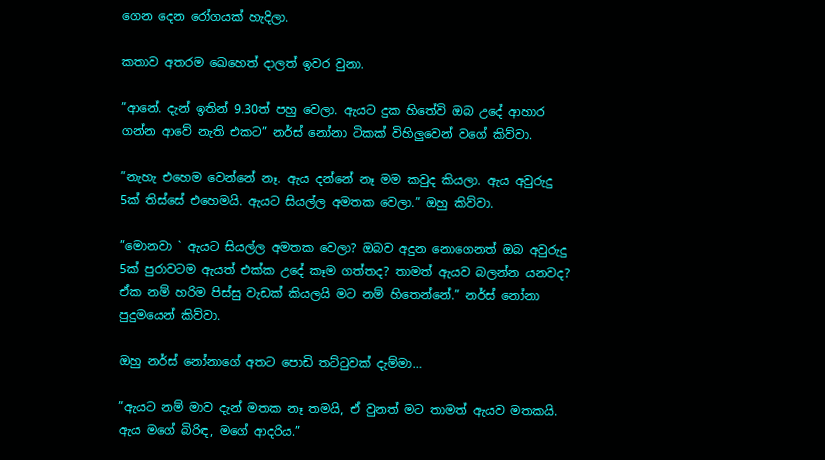ගෙන දෙන රෝගයක් හැදිලා.

කතාව අතරම ඛෙහෙත් දාලත් ඉවර වුනා.

”ආනේ. දැන් ඉතින් 9.30ත් පහු වෙලා. ඇයට දුක හිතේවි ඔබ උදේ ආහාර ගන්න ආවේ නැති එකට” නර්ස් නෝනා ටිකක් විහිලුවෙන් වගේ කිව්වා.

”නැහැ එහෙම වෙන්නේ නෑ. ඇය දන්නේ නෑ මම කවුද කියලා. ඇය අවුරුදු 5ක් තිස්සේ එහෙමයි. ඇයට සියල්ල අමතක වෙලා.” ඔහු කිව්වා.

”මොනවා ` ඇයට සියල්ල අමතක වෙලා? ඔබව අදුන නොගෙනත් ඔබ අවුරුදු 5ක් පුරාවටම ඇයත් එක්ක උදේ කෑම ගත්තද? තාමත් ඇයව බලන්න යනවද? ඒක නම් හරිම පිස්සු වැඩක් කියලයි මට නම් හිතෙන්නේ.” නර්ස් නෝනා පුදුමයෙන් කිව්වා.

ඔහු නර්ස් නෝනාගේ අතට පොඩි තට්ටුවක් දැම්මා…

”ඇයට නම් මාව දැන් මතක නෑ තමයි, ඒ වුනත් මට තාමත් ඇයව මතකයි. ඇය මගේ බිරිඳ, මගේ ආදරිය.”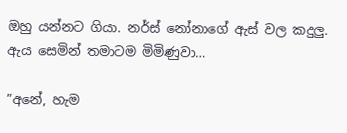ඔහු යන්නට ගියා. නර්ස් නෝනාගේ ඇස් වල කදුලු. ඇය සෙමින් තමාටම මිමිණුවා…

”අනේ, හැම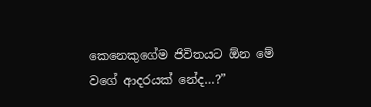කෙනෙකුගේම ජිවිතයට ඕන මේ වගේ ආදරයක් නේද…?”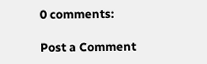0 comments:

Post a Comment